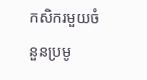កសិករមួយចំនួនប្រមូ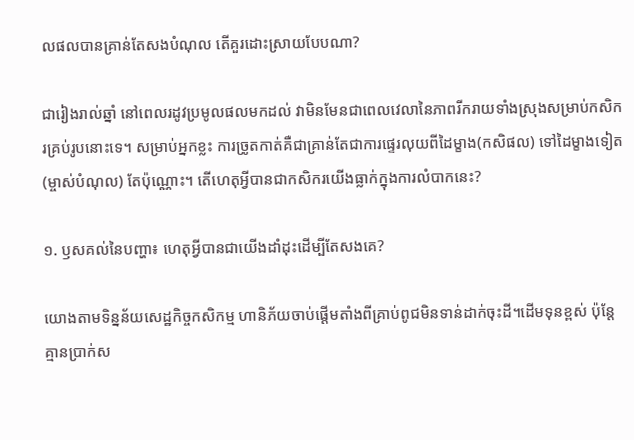លផលបានគ្រាន់តែសងបំណុល តើគួរដោះស្រាយបែបណា?

ជារៀងរាល់ឆ្នាំ នៅពេលរដូវប្រមូលផលមកដល់ វាមិនមែនជាពេលវេលានៃភាពរីករាយទាំងស្រុងសម្រាប់កសិករគ្រប់រូបនោះទេ។ សម្រាប់អ្នកខ្លះ ការច្រូតកាត់គឺជាគ្រាន់តែជាការផ្ទេរលុយពីដៃម្ខាង(កសិផល) ទៅដៃម្ខាងទៀត(ម្ចាស់បំណុល) តែប៉ុណ្ណោះ។ តើហេតុអ្វីបានជាកសិករយើងធ្លាក់ក្នុងការលំបាកនេះ?

១. ឫសគល់នៃបញ្ហា៖ ហេតុអ្វីបានជាយើងដាំដុះដើម្បីតែសងគេ?

យោងតាមទិន្នន័យសេដ្ឋកិច្ចកសិកម្ម ហានិភ័យចាប់ផ្តើមតាំងពីគ្រាប់ពូជមិនទាន់ដាក់ចុះដី។ដើមទុនខ្ពស់ ប៉ុន្តែគ្មានប្រាក់ស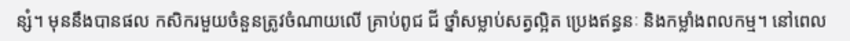ន្សំ។ មុននឹងបានផល កសិករមួយចំនួនត្រូវចំណាយលើ គ្រាប់ពូជ ជី ថ្នាំសម្លាប់សត្វល្អិត ប្រេងឥន្ធនៈ និងកម្លាំងពលកម្ម។ នៅពេល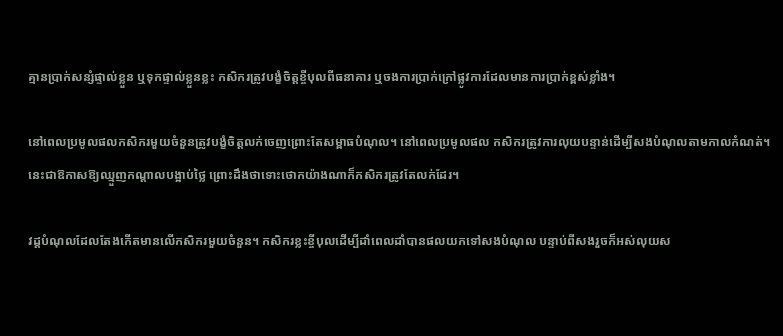គ្មានប្រាក់សន្សំផ្ទាល់ខ្លួន ឬទុកផ្ទាល់ខ្លួនខ្លះ កសិករត្រូវបង្ខំចិត្តខ្ចីបុលពីធនាគារ ឬចងការប្រាក់ក្រៅផ្លូវការដែលមានការប្រាក់ខ្ពស់ខ្លាំង។

នៅពេលប្រមូលផលកសិករមួយចំនួនត្រូវបង្ខំចិត្តលក់ចេញព្រោះតែសម្ពាធបំណុល។ នៅពេលប្រមូលផល កសិករត្រូវការលុយបន្ទាន់ដើម្បីសងបំណុលតាមកាលកំណត់។ នេះជាឱកាសឱ្យឈ្មួញកណ្តាលបង្អាប់ថ្លៃ ព្រោះដឹងថាទោះថោកយ៉ាងណាក៏កសិករត្រូវតែលក់ដែរ។

វដ្តបំណុលដែលតែងកើតមានលើកសិករមួយចំនួន។ កសិករខ្លះខ្ចីបុលដើម្បីដាំពេលដាំបានផលយកទៅសងបំណុល បន្ទាប់ពីសងរួចក៏អស់លុយស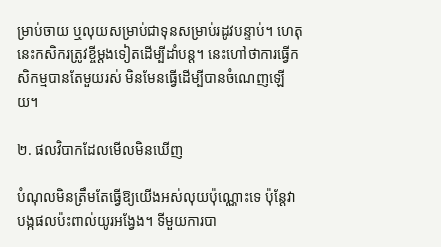ម្រាប់ចាយ ឬលុយសម្រាប់ជាទុនសម្រាប់រដូវបន្ទាប់។ ហេតុនេះកសិករត្រូវខ្ចីម្ដងទៀតដើម្បីដាំបន្ត។ នេះហៅថាការធ្វើកសិកម្មបានតែមួយរស់ មិនមែនធ្វើដើម្បីបានចំណេញឡើយ។

២. ផលវិបាកដែលមើលមិនឃើញ

បំណុលមិនត្រឹមតែធ្វើឱ្យយើងអស់លុយប៉ុណ្ណោះទេ ប៉ុន្តែវាបង្កផលប៉ះពាល់យូរអង្វែង។ ទីមួយការបា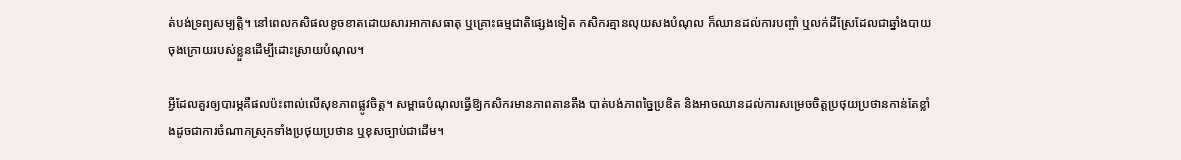ត់បង់ទ្រព្យសម្បត្តិ។ នៅពេលកសិផលខូចខាតដោយសារអាកាសធាតុ ឬគ្រោះធម្មជាតិផ្សេងទៀត កសិករគ្មានលុយសងបំណុល ក៏ឈានដល់ការបញ្ចាំ ឬលក់ដីស្រែដែលជាឆ្នាំងបាយចុងក្រោយរបស់ខ្លួនដើម្បីដោះស្រាយបំណុល។

អ្វីដែលគួរឲ្យបារម្ភគឺផលប៉ះពាល់លើសុខភាពផ្លូវចិត្ត។ សម្ពាធបំណុលធ្វើឱ្យកសិករមានភាពតានតឹង បាត់បង់ភាពច្នៃប្រឌិត និងអាចឈានដល់ការសម្រេចចិត្តប្រថុយប្រថានកាន់តែខ្លាំងដូចជាការចំណាកស្រុកទាំងប្រថុយប្រថាន ឬខុសច្បាប់ជាដើម។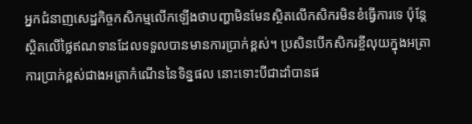អ្នកជំនាញសេដ្ឋកិច្ចកសិកម្មលើកឡើងថាបញ្ហាមិនមែនស្ថិតលើកសិករមិនខំធ្វើការទេ ប៉ុន្តែស្ថិតលើថ្លៃឥណទានដែលទទួលបានមានការប្រាក់ខ្ពស់។ ប្រសិនបើកសិករខ្ចីលុយក្នុងអត្រាការប្រាក់ខ្ពស់ជាងអត្រាកំណើននៃទិន្នផល នោះទោះបីជាដាំបានផ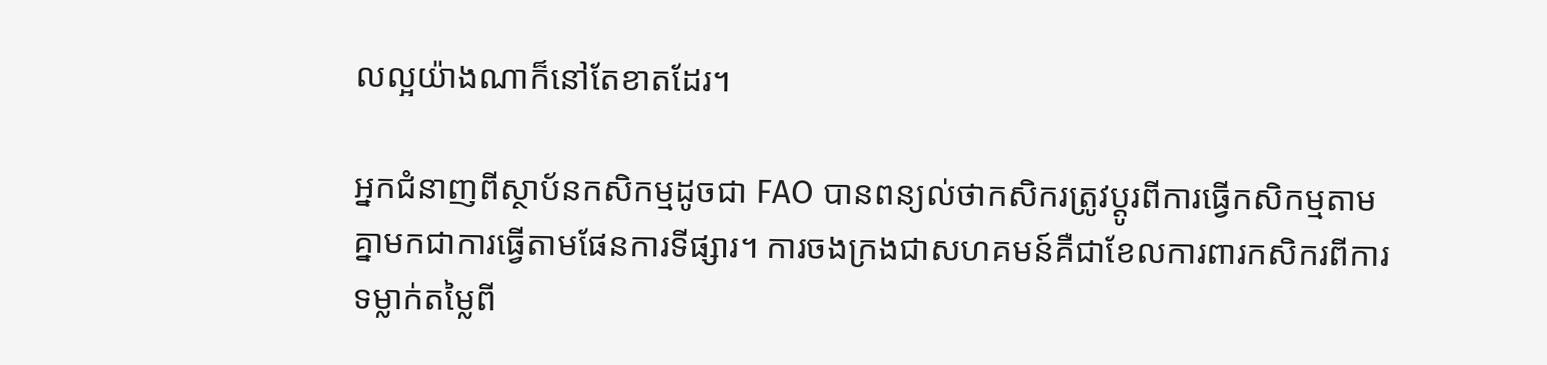លល្អយ៉ាងណាក៏នៅតែខាតដែរ។

អ្នកជំនាញពីស្ថាប័នកសិកម្មដូចជា FAO បានពន្យល់ថាកសិករត្រូវប្តូរពីការធ្វើកសិកម្មតាមគ្នាមកជាការធ្វើតាមផែនការទីផ្សារ។ ការចងក្រងជាសហគមន៍គឺជាខែលការពារកសិករពីការទម្លាក់តម្លៃពី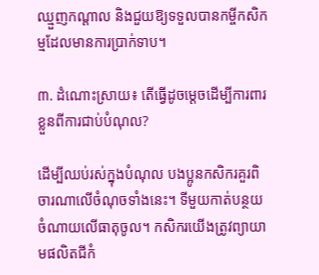ឈ្មួញកណ្តាល និងជួយឱ្យទទួលបានកម្ចីកសិកម្មដែលមានការប្រាក់ទាប។

៣. ដំណោះស្រាយ៖ តើធ្វើដូចម្តេចដើម្បីការពារខ្លួនពីការជាប់បំណុល?

ដើម្បីឈប់រស់ក្នុងបំណុល បងប្អូនកសិករគួរពិចារណាលើចំណុចទាំងនេះ។ ទីមួយកាត់បន្ថយចំណាយលើធាតុចូល។ កសិករយើងត្រូវព្យាយាមផលិតជីកំ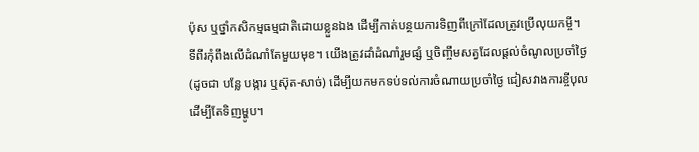ប៉ុស ឬថ្នាំកសិកម្មធម្មជាតិដោយខ្លួនឯង ដើម្បីកាត់បន្ថយការទិញពីក្រៅដែលត្រូវប្រើលុយកម្ចី។ ទីពីរកុំពឹងលើដំណាំតែមួយមុខ។ យើងត្រូវដាំដំណាំរួមផ្សំ ឬចិញ្ចឹមសត្វដែលផ្តល់ចំណូលប្រចាំថ្ងៃ (ដូចជា បន្លែ បង្ការ ឬស៊ុត-សាច់) ដើម្បីយកមកទប់ទល់ការចំណាយប្រចាំថ្ងៃ ជៀសវាងការខ្ចីបុលដើម្បីតែទិញម្ហូប។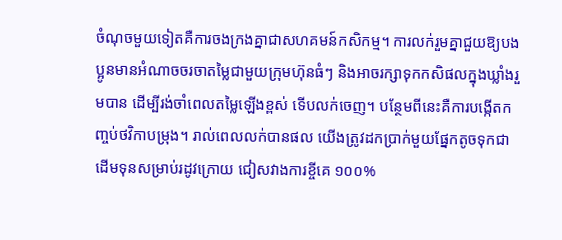ចំណុចមួយទៀតគឺការចងក្រងគ្នាជាសហគមន៍កសិកម្ម។ ការលក់រួមគ្នាជួយឱ្យបងប្អូនមានអំណាចចរចាតម្លៃជាមួយក្រុមហ៊ុនធំៗ និងអាចរក្សាទុកកសិផលក្នុងឃ្លាំងរួមបាន ដើម្បីរង់ចាំពេលតម្លៃឡើងខ្ពស់ ទើបលក់ចេញ។ បន្ថែមពីនេះគឺការបង្កើតកញ្ចប់ថវិកាបម្រុង។ រាល់ពេលលក់បានផល យើងត្រូវដកប្រាក់មួយផ្នែកតូចទុកជាដើមទុនសម្រាប់រដូវក្រោយ ជៀសវាងការខ្ចីគេ ១០០%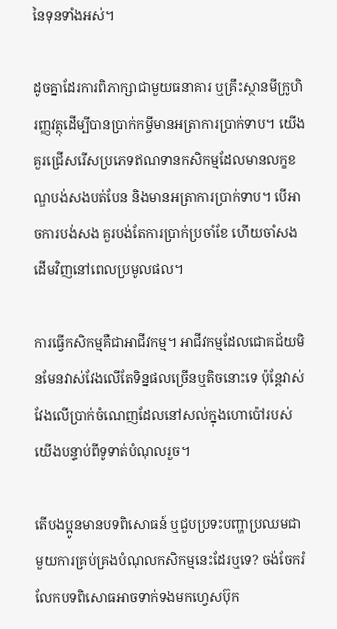នៃទុនទាំងអស់។

ដូចគ្នាដែរការពិភាក្សាជាមួយធនាគារ ឬគ្រឹះស្ថានមីក្រូហិរញ្ញវត្ថុដើម្បីបានប្រាក់កម្ចីមានអត្រាការប្រាក់ទាប។ យើងគួរជ្រើសរើសប្រភេទឥណទានកសិកម្មដែលមានលក្ខខណ្ឌបង់សងបត់បែន និងមានអត្រាការប្រាក់ទាប។ បើអាចការបង់សង គួរបង់តែការប្រាក់ប្រចាំខែ ហើយចាំសងដើមវិញនៅពេលប្រមូលផល។

ការធ្វើកសិកម្មគឺជាអាជីវកម្ម។ អាជីវកម្មដែលជោគជ័យមិនមែនវាស់វែងលើតែទិន្នផលច្រើនឬតិចនោះទេ ប៉ុន្តែវាស់វែងលើប្រាក់ចំណេញដែលនៅសល់ក្នុងហោប៉ៅរបស់យើងបន្ទាប់ពីទូទាត់បំណុលរួច។

តើបងប្អូនមានបទពិសោធន៍ ឬជួបប្រទះបញ្ហាប្រឈមជាមួយការគ្រប់គ្រងបំណុលកសិកម្មនេះដែរឬទេ? ចង់ចែករំលែកបទពិសោធអាចទាក់ទងមកហ្វេសប៊ុក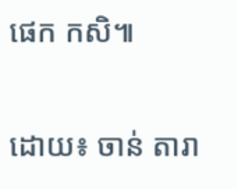ផេក កសិ៕

ដោយ៖ ចាន់ តារា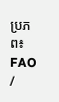ប្រភព៖ FAO /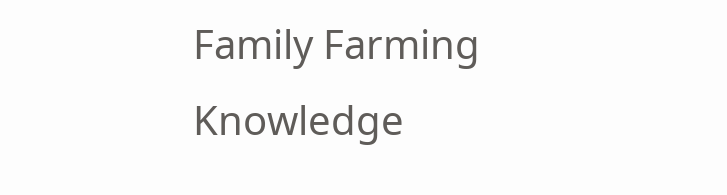Family Farming Knowledge